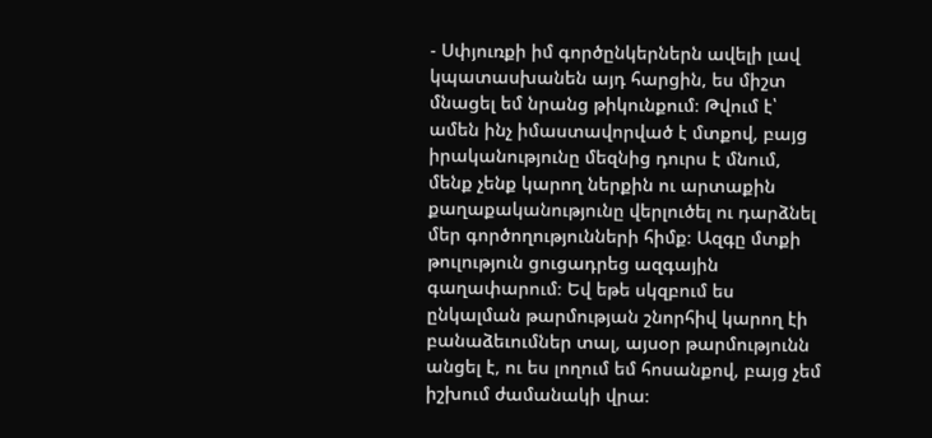- Սփյուռքի իմ գործընկերներն ավելի լավ կպատասխանեն այդ հարցին, ես միշտ մնացել եմ նրանց թիկունքում։ Թվում է՝ ամեն ինչ իմաստավորված է մտքով, բայց իրականությունը մեզնից դուրս է մնում, մենք չենք կարող ներքին ու արտաքին քաղաքականությունը վերլուծել ու դարձնել մեր գործողությունների հիմք։ Ազգը մտքի թուլություն ցուցադրեց ազգային գաղափարում։ Եվ եթե սկզբում ես ընկալման թարմության շնորհիվ կարող էի բանաձեւումներ տալ, այսօր թարմությունն անցել է, ու ես լողում եմ հոսանքով, բայց չեմ իշխում ժամանակի վրա։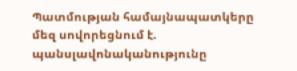Պատմության համայնապատկերը մեզ սովորեցնում է. պանսլավոնականությունը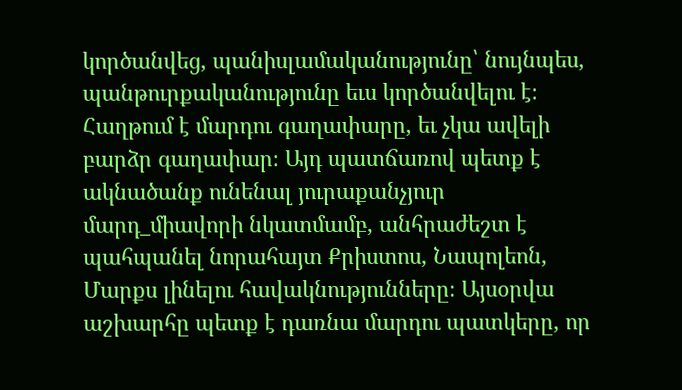կործանվեց, պանիսլամականությունը՝ նույնպես, պանթուրքականությունը եւս կործանվելու է։ Հաղթում է մարդու գաղափարը, եւ չկա ավելի բարձր գաղափար։ Այդ պատճառով պետք է ակնածանք ունենալ յուրաքանչյուր մարդ_միավորի նկատմամբ, անհրաժեշտ է պահպանել նորահայտ Քրիստոս, Նապոլեոն, Մարքս լինելու հավակնությունները։ Այսօրվա աշխարհը պետք է դառնա մարդու պատկերը, որ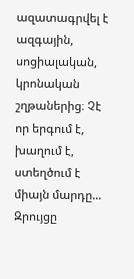ազատագրվել է ազգային, սոցիալական, կրոնական շղթաներից։ Չէ որ երգում է, խաղում է, ստեղծում է միայն մարդը...
Զրույցը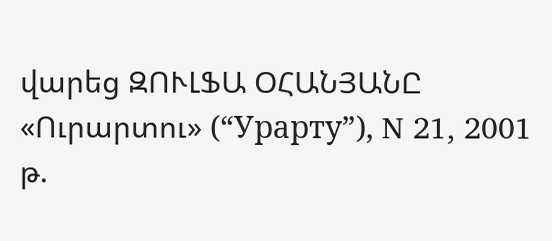վարեց ԶՈՒԼՖԱ ՕՀԱՆՅԱՆԸ «Ուրարտու» (“Урарту”), N 21, 2001 թ.